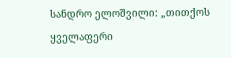სანდრო ელოშვილი: „თითქოს ყველაფერი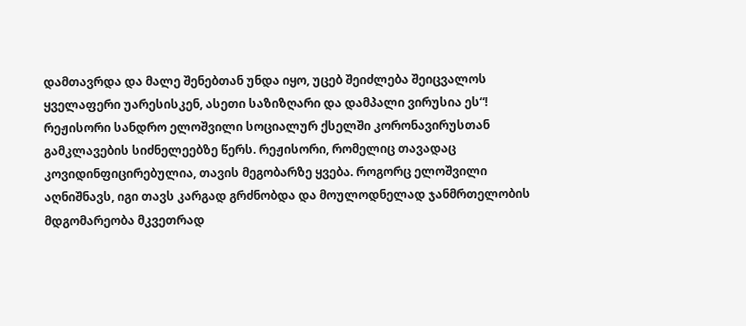დამთავრდა და მალე შენებთან უნდა იყო, უცებ შეიძლება შეიცვალოს ყველაფერი უარესისკენ, ასეთი საზიზღარი და დამპალი ვირუსია ეს“!
რეჟისორი სანდრო ელოშვილი სოციალურ ქსელში კორონავირუსთან გამკლავების სიძნელეებზე წერს. რეჟისორი, რომელიც თავადაც კოვიდინფიცირებულია, თავის მეგობარზე ყვება. როგორც ელოშვილი აღნიშნავს, იგი თავს კარგად გრძნობდა და მოულოდნელად ჯანმრთელობის მდგომარეობა მკვეთრად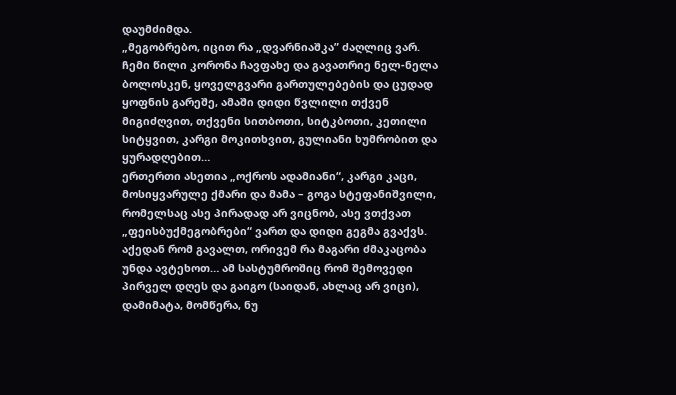დაუმძიმდა.
„მეგობრებო, იცით რა „დვარნიაშკა” ძაღლიც ვარ. ჩემი წილი კორონა ჩავფახე და გავათრიე ნელ-ნელა ბოლოსკენ, ყოველგვარი გართულებების და ცუდად ყოფნის გარეშე, ამაში დიდი წვლილი თქვენ მიგიძღვით, თქვენი სითბოთი, სიტკბოთი, კეთილი სიტყვით, კარგი მოკითხვით, გულიანი ხუმრობით და ყურადღებით…
ერთერთი ასეთია „ოქროს ადამიანი“, კარგი კაცი, მოსიყვარულე ქმარი და მამა – გოგა სტეფანიშვილი, რომელსაც ასე პირადად არ ვიცნობ, ასე ვთქვათ „ფეისბუქმეგობრები“ ვართ და დიდი გეგმა გვაქვს. აქედან რომ გავალთ, ორივემ რა მაგარი ძმაკაცობა უნდა ავტეხოთ… ამ სასტუმროშიც რომ შემოვედი პირველ დღეს და გაიგო (საიდან, ახლაც არ ვიცი), დამიმატა, მომწერა, ნუ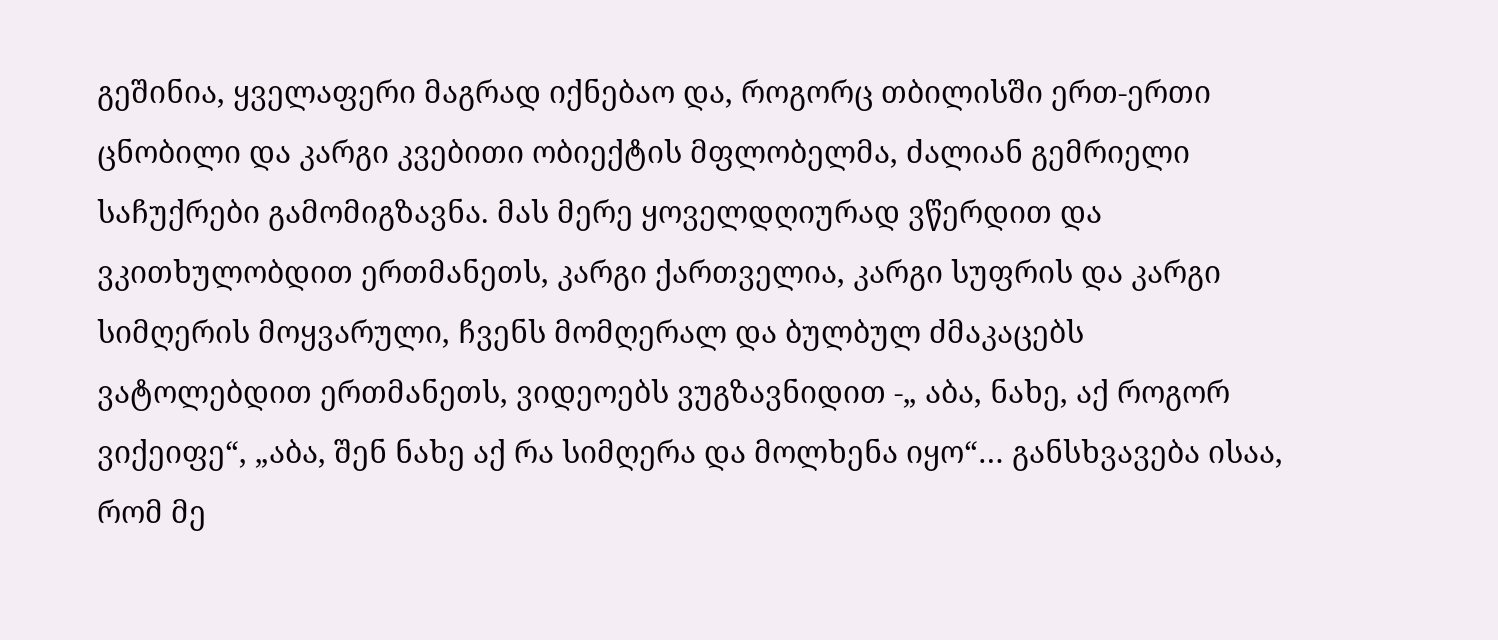გეშინია, ყველაფერი მაგრად იქნებაო და, როგორც თბილისში ერთ-ერთი ცნობილი და კარგი კვებითი ობიექტის მფლობელმა, ძალიან გემრიელი საჩუქრები გამომიგზავნა. მას მერე ყოველდღიურად ვწერდით და ვკითხულობდით ერთმანეთს, კარგი ქართველია, კარგი სუფრის და კარგი სიმღერის მოყვარული, ჩვენს მომღერალ და ბულბულ ძმაკაცებს ვატოლებდით ერთმანეთს, ვიდეოებს ვუგზავნიდით -„ აბა, ნახე, აქ როგორ ვიქეიფე“, „აბა, შენ ნახე აქ რა სიმღერა და მოლხენა იყო“… განსხვავება ისაა, რომ მე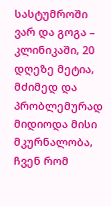სასტუმროში ვარ და გოგა – კლინიკაში, 20 დღეზე მეტია, მძიმედ და პრობლემურად მიდიოდა მისი მკურნალობა, ჩვენ რომ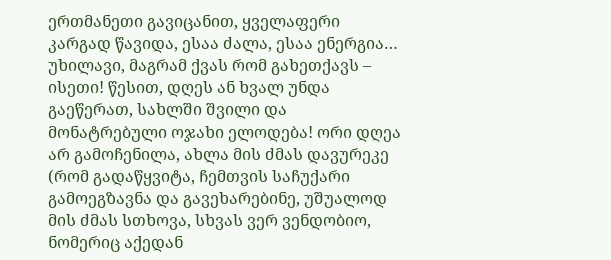ერთმანეთი გავიცანით, ყველაფერი კარგად წავიდა, ესაა ძალა, ესაა ენერგია… უხილავი, მაგრამ ქვას რომ გახეთქავს – ისეთი! წესით, დღეს ან ხვალ უნდა გაეწერათ, სახლში შვილი და მონატრებული ოჯახი ელოდება! ორი დღეა არ გამოჩენილა, ახლა მის ძმას დავურეკე (რომ გადაწყვიტა, ჩემთვის საჩუქარი გამოეგზავნა და გავეხარებინე, უშუალოდ მის ძმას სთხოვა, სხვას ვერ ვენდობიო, ნომერიც აქედან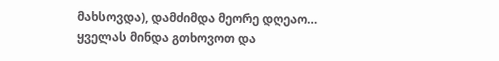მახსოვდა), დამძიმდა მეორე დღეაო…
ყველას მინდა გთხოვოთ და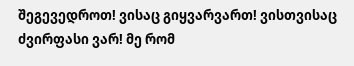შეგევედროთ! ვისაც გიყვარვართ! ვისთვისაც ძვირფასი ვარ! მე რომ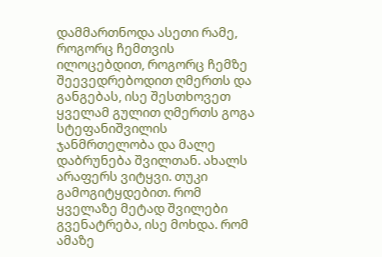დამმართნოდა ასეთი რამე, როგორც ჩემთვის ილოცებდით, როგორც ჩემზე შეევედრებოდით ღმერთს და განგებას, ისე შესთხოვეთ ყველამ გულით ღმერთს გოგა სტეფანიშვილის ჯანმრთელობა და მალე დაბრუნება შვილთან. ახალს არაფერს ვიტყვი. თუკი გამოგიტყდებით. რომ ყველაზე მეტად შვილები გვენატრება, ისე მოხდა. რომ ამაზე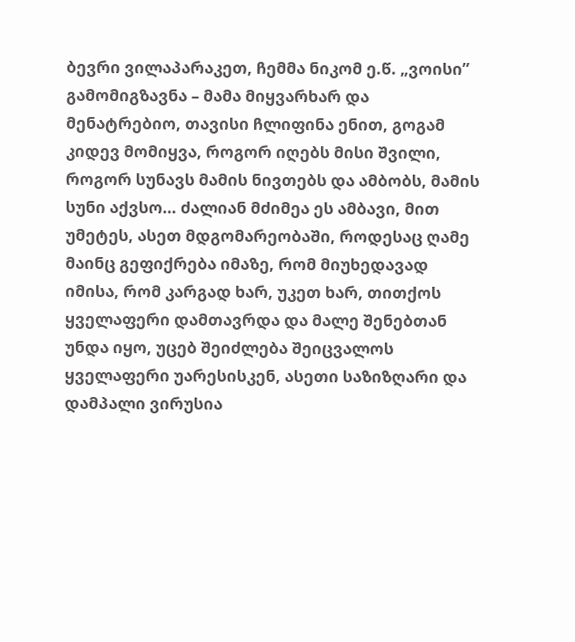ბევრი ვილაპარაკეთ, ჩემმა ნიკომ ე.წ. „ვოისი” გამომიგზავნა – მამა მიყვარხარ და მენატრებიო, თავისი ჩლიფინა ენით, გოგამ კიდევ მომიყვა, როგორ იღებს მისი შვილი, როგორ სუნავს მამის ნივთებს და ამბობს, მამის სუნი აქვსო… ძალიან მძიმეა ეს ამბავი, მით უმეტეს, ასეთ მდგომარეობაში, როდესაც ღამე მაინც გეფიქრება იმაზე, რომ მიუხედავად იმისა, რომ კარგად ხარ, უკეთ ხარ, თითქოს ყველაფერი დამთავრდა და მალე შენებთან უნდა იყო, უცებ შეიძლება შეიცვალოს ყველაფერი უარესისკენ, ასეთი საზიზღარი და დამპალი ვირუსია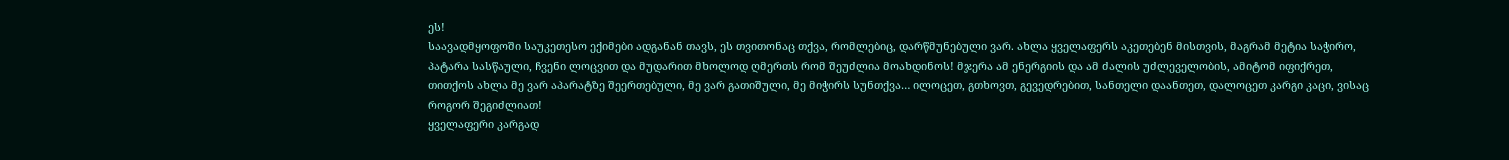ეს!
საავადმყოფოში საუკეთესო ექიმები ადგანან თავს, ეს თვითონაც თქვა, რომლებიც, დარწმუნებული ვარ. ახლა ყველაფერს აკეთებენ მისთვის, მაგრამ მეტია საჭირო, პატარა სასწაული, ჩვენი ლოცვით და მუდარით მხოლოდ ღმერთს რომ შეუძლია მოახდინოს! მჯერა ამ ენერგიის და ამ ძალის უძლეველობის, ამიტომ იფიქრეთ, თითქოს ახლა მე ვარ აპარატზე შეერთებული, მე ვარ გათიშული, მე მიჭირს სუნთქვა… ილოცეთ, გთხოვთ, გევედრებით, სანთელი დაანთეთ, დალოცეთ კარგი კაცი, ვისაც როგორ შეგიძლიათ!
ყველაფერი კარგად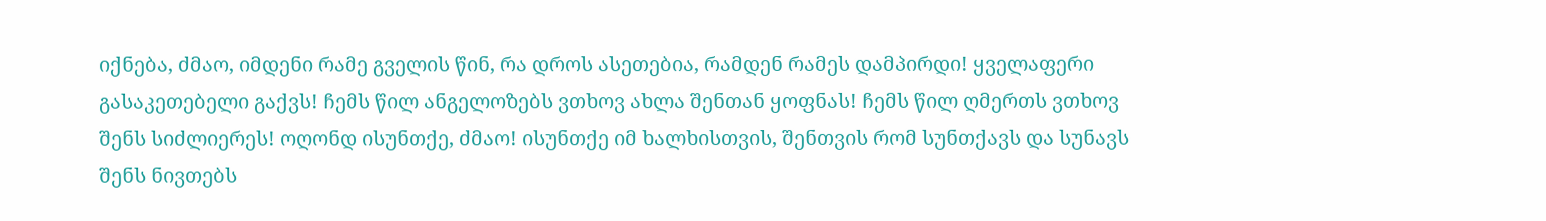იქნება, ძმაო, იმდენი რამე გველის წინ, რა დროს ასეთებია, რამდენ რამეს დამპირდი! ყველაფერი გასაკეთებელი გაქვს! ჩემს წილ ანგელოზებს ვთხოვ ახლა შენთან ყოფნას! ჩემს წილ ღმერთს ვთხოვ შენს სიძლიერეს! ოღონდ ისუნთქე, ძმაო! ისუნთქე იმ ხალხისთვის, შენთვის რომ სუნთქავს და სუნავს შენს ნივთებს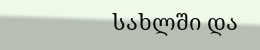სახლში და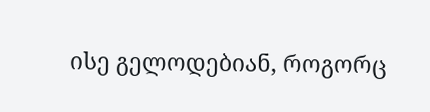ისე გელოდებიან, როგორც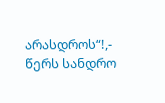არასდროს“!,- წერს სანდრო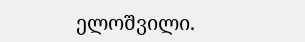ელოშვილი.